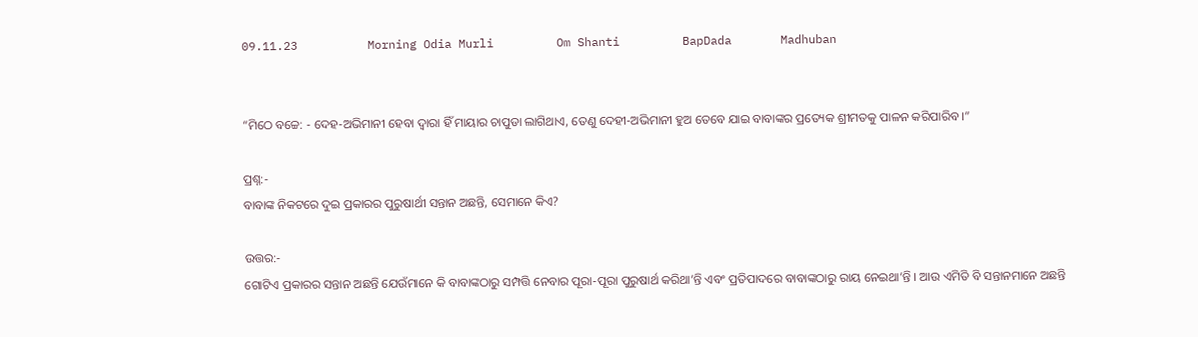09.11.23          Morning Odia Murli         Om Shanti         BapDada       Madhuban


“ମିଠେ ବଚ୍ଚେ: - ଦେହ-ଅଭିମାନୀ ହେବା ଦ୍ୱାରା ହିଁ ମାୟାର ଚାପୁଡା ଲାଗିଥାଏ, ତେଣୁ ଦେହୀ-ଅଭିମାନୀ ହୁଅ ତେବେ ଯାଇ ବାବାଙ୍କର ପ୍ରତ୍ୟେକ ଶ୍ରୀମତକୁ ପାଳନ କରିପାରିବ ।”

ପ୍ରଶ୍ନ:-
ବାବାଙ୍କ ନିକଟରେ ଦୁଇ ପ୍ରକାରର ପୁରୁଷାର୍ଥୀ ସନ୍ତାନ ଅଛନ୍ତି, ସେମାନେ କିଏ?

ଉତ୍ତର:-
ଗୋଟିଏ ପ୍ରକାରର ସନ୍ତାନ ଅଛନ୍ତି ଯେଉଁମାନେ କି ବାବାଙ୍କଠାରୁ ସମ୍ପତ୍ତି ନେବାର ପୂରା-ପୂରା ପୁରୁଷାର୍ଥ କରିଥା’ନ୍ତି ଏବଂ ପ୍ରତିପାଦରେ ବାବାଙ୍କଠାରୁ ରାୟ ନେଇଥା’ନ୍ତି । ଆଉ ଏମିତି ବି ସନ୍ତାନମାନେ ଅଛନ୍ତି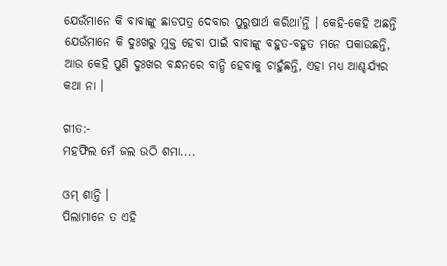ଯେଉଁମାନେ କି ବାବାଙ୍କୁ ଛାଡପତ୍ର ଦେବାର ପୁରୁଷାର୍ଥ କରିଥା’ନ୍ତି । କେହି-କେହି ଅଛନ୍ତି ଯେଉଁମାନେ କି ଦୁଃଖରୁ ମୁକ୍ତ ହେବା ପାଇଁ ବାବାଙ୍କୁ ବହୁତ-ବହୁତ ମନେ ପକାଉଛନ୍ତି, ଆଉ କେହି ପୁଣି ଦୁଃଖର ବନ୍ଧନରେ ବାନ୍ଧି ହେବାକୁ ଚାହୁଁଛନ୍ତି, ଏହା ମଧ୍ୟ ଆଶ୍ଚର୍ଯ୍ୟର କଥା ନା ।

ଗୀତ:-
ମହଫିଲ ମେଁ ଜଲ ଉଠି ଶମା....

ଓମ୍ ଶାନ୍ତି ।
ପିଲାମାନେ ତ ଏହି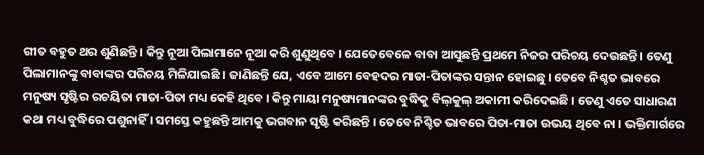ଗୀତ ବହୁତ ଥର ଶୁଣିଛନ୍ତି । କିନ୍ତୁ ନୂଆ ପିଲାମାନେ ନୂଆ କରି ଶୁଣୁଥିବେ । ଯେତେବେଳେ ବାବା ଆସୁଛନ୍ତି ପ୍ରଥମେ ନିଜର ପରିଚୟ ଦେଉଛନ୍ତି । ତେଣୁ ପିଲାମାନଙ୍କୁ ବାବାଙ୍କର ପରିଚୟ ମିଳିଯାଇଛି । ଜାଣିଛନ୍ତି ଯେ, ଏବେ ଆମେ ବେହଦର ମାତା-ପିତାଙ୍କର ସନ୍ତାନ ହୋଇଛୁ । ତେବେ ନିଶ୍ଚତ ଭାବରେ ମନୁଷ୍ୟ ସୃଷ୍ଟିର ରଚୟିତା ମାତା-ପିତା ମଧ୍ୟ କେହି ଥିବେ । କିନ୍ତୁ ମାୟା ମନୁଷ୍ୟମାନଙ୍କର ବୁଦ୍ଧିକୁ ବିଲ୍‌କୁଲ୍ ଅକାମୀ କରିଦେଇଛି । ତେଣୁ ଏତେ ସାଧାରଣ କଥା ମଧ୍ୟ ବୁଦ୍ଧିରେ ପଶୁନାହିଁ । ସମସ୍ତେ କହୁଛନ୍ତି ଆମକୁ ଭଗବାନ ସୃଷ୍ଟି କରିଛନ୍ତି । ତେବେ ନିଶ୍ଚିତ ଭାବରେ ପିତା-ମାତା ଉଭୟ ଥିବେ ନା । ଭକ୍ତିମାର୍ଗରେ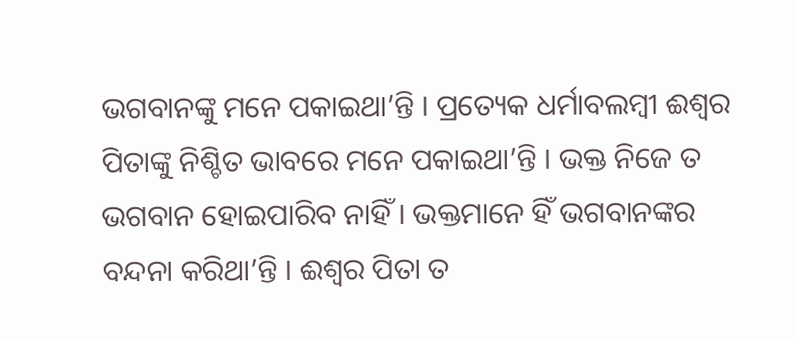ଭଗବାନଙ୍କୁ ମନେ ପକାଇଥା’ନ୍ତି । ପ୍ରତ୍ୟେକ ଧର୍ମାବଲମ୍ବୀ ଈଶ୍ୱର ପିତାଙ୍କୁ ନିଶ୍ଚିତ ଭାବରେ ମନେ ପକାଇଥା’ନ୍ତି । ଭକ୍ତ ନିଜେ ତ ଭଗବାନ ହୋଇପାରିବ ନାହିଁ । ଭକ୍ତମାନେ ହିଁ ଭଗବାନଙ୍କର ବନ୍ଦନା କରିଥା’ନ୍ତି । ଈଶ୍ୱର ପିତା ତ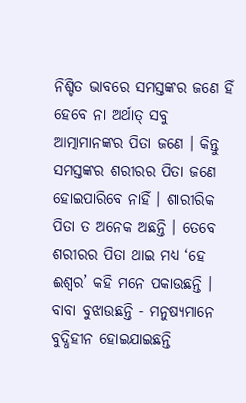ନିଶ୍ଚିତ ଭାବରେ ସମସ୍ତଙ୍କର ଜଣେ ହିଁ ହେବେ ନା ଅର୍ଥାତ୍ ସବୁ ଆତ୍ମାମାନଙ୍କର ପିତା ଜଣେ । କିନ୍ତୁ ସମସ୍ତଙ୍କର ଶରୀରର ପିତା ଜଣେ ହୋଇପାରିବେ ନାହିଁ । ଶାରୀରିକ ପିତା ତ ଅନେକ ଅଛନ୍ତି । ତେବେ ଶରୀରର ପିତା ଥାଇ ମଧ୍ୟ ‘ହେ ଈଶ୍ୱର’ କହି ମନେ ପକାଉଛନ୍ତି । ବାବା ବୁଝାଉଛନ୍ତି - ମନୁଷ୍ୟମାନେ ବୁଦ୍ଧିହୀନ ହୋଇଯାଇଛନ୍ତି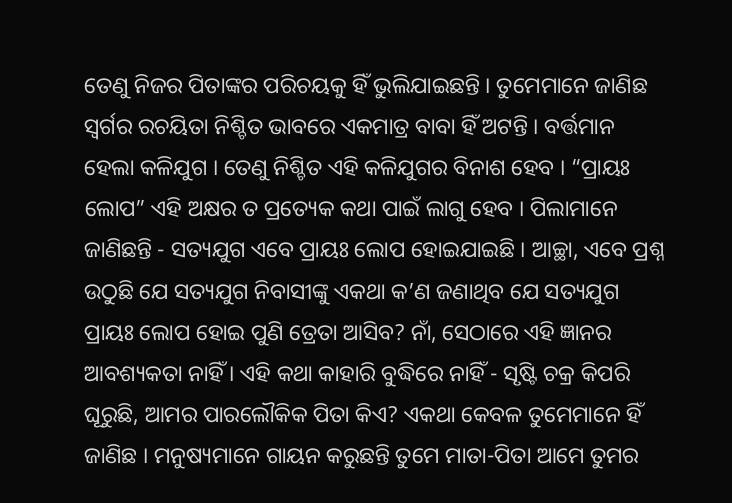ତେଣୁ ନିଜର ପିତାଙ୍କର ପରିଚୟକୁ ହିଁ ଭୁଲିଯାଇଛନ୍ତି । ତୁମେମାନେ ଜାଣିଛ ସ୍ୱର୍ଗର ରଚୟିତା ନିଶ୍ଚିତ ଭାବରେ ଏକମାତ୍ର ବାବା ହିଁ ଅଟନ୍ତି । ବର୍ତ୍ତମାନ ହେଲା କଳିଯୁଗ । ତେଣୁ ନିଶ୍ଚିତ ଏହି କଳିଯୁଗର ବିନାଶ ହେବ । “ପ୍ରାୟଃ ଲୋପ” ଏହି ଅକ୍ଷର ତ ପ୍ରତ୍ୟେକ କଥା ପାଇଁ ଲାଗୁ ହେବ । ପିଲାମାନେ ଜାଣିଛନ୍ତି - ସତ୍ୟଯୁଗ ଏବେ ପ୍ରାୟଃ ଲୋପ ହୋଇଯାଇଛି । ଆଚ୍ଛା, ଏବେ ପ୍ରଶ୍ନ ଉଠୁଛି ଯେ ସତ୍ୟଯୁଗ ନିବାସୀଙ୍କୁ ଏକଥା କ’ଣ ଜଣାଥିବ ଯେ ସତ୍ୟଯୁଗ ପ୍ରାୟଃ ଲୋପ ହୋଇ ପୁଣି ତ୍ରେତା ଆସିବ? ନାଁ, ସେଠାରେ ଏହି ଜ୍ଞାନର ଆବଶ୍ୟକତା ନାହିଁ । ଏହି କଥା କାହାରି ବୁଦ୍ଧିରେ ନାହିଁ - ସୃଷ୍ଟି ଚକ୍ର କିପରି ଘୂରୁଛି, ଆମର ପାରଲୌକିକ ପିତା କିଏ? ଏକଥା କେବଳ ତୁମେମାନେ ହିଁ ଜାଣିଛ । ମନୁଷ୍ୟମାନେ ଗାୟନ କରୁଛନ୍ତି ତୁମେ ମାତା-ପିତା ଆମେ ତୁମର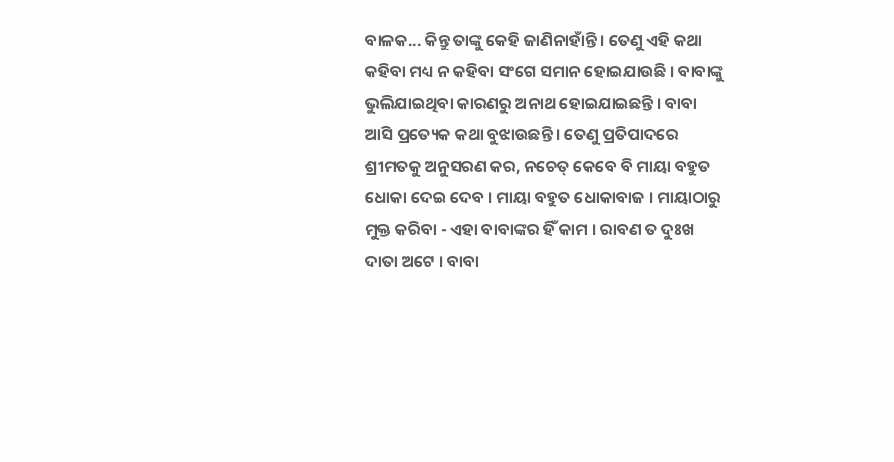ବାଳକ... କିନ୍ତୁ ତାଙ୍କୁ କେହି ଜାଣିନାହାଁନ୍ତି । ତେଣୁ ଏହି କଥା କହିବା ମଧ୍ୟ ନ କହିବା ସଂଗେ ସମାନ ହୋଇଯାଉଛି । ବାବାଙ୍କୁ ଭୁଲିଯାଇଥିବା କାରଣରୁ ଅନାଥ ହୋଇଯାଇଛନ୍ତି । ବାବା ଆସି ପ୍ରତ୍ୟେକ କଥା ବୁଝାଉଛନ୍ତି । ତେଣୁ ପ୍ରତିପାଦରେ ଶ୍ରୀମତକୁ ଅନୁସରଣ କର, ନଚେତ୍ କେବେ ବି ମାୟା ବହୁତ ଧୋକା ଦେଇ ଦେବ । ମାୟା ବହୁତ ଧୋକାବାଜ । ମାୟାଠାରୁ ମୁକ୍ତ କରିବା - ଏହା ବାବାଙ୍କର ହିଁ କାମ । ରାବଣ ତ ଦୁଃଖ ଦାତା ଅଟେ । ବାବା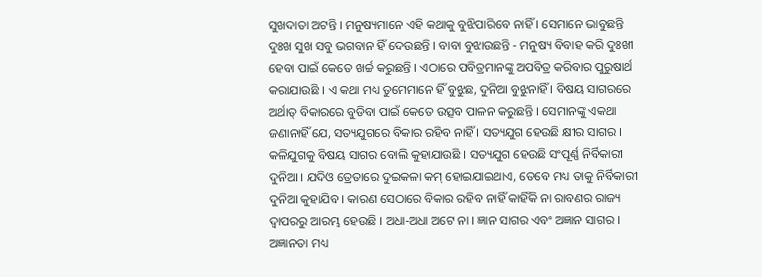ସୁଖଦାତା ଅଟନ୍ତି । ମନୁଷ୍ୟମାନେ ଏହି କଥାକୁ ବୁଝିପାରିବେ ନାହିଁ । ସେମାନେ ଭାବୁଛନ୍ତି ଦୁଃଖ ସୁଖ ସବୁ ଭଗବାନ ହିଁ ଦେଉଛନ୍ତି । ବାବା ବୁଝାଉଛନ୍ତି - ମନୁଷ୍ୟ ବିବାହ କରି ଦୁଃଖୀ ହେବା ପାଇଁ କେତେ ଖର୍ଚ୍ଚ କରୁଛନ୍ତି । ଏଠାରେ ପବିତ୍ରମାନଙ୍କୁ ଅପବିତ୍ର କରିବାର ପୁରୁଷାର୍ଥ କରାଯାଉଛି । ଏ କଥା ମଧ୍ୟ ତୁମେମାନେ ହିଁ ବୁଝୁଛ, ଦୁନିଆ ବୁଝୁନାହିଁ । ବିଷୟ ସାଗରରେ ଅର୍ଥାତ୍ ବିକାରରେ ବୁଡିବା ପାଇଁ କେତେ ଉତ୍ସବ ପାଳନ କରୁଛନ୍ତି । ସେମାନଙ୍କୁ ଏକଥା ଜଣାନାହିଁ ଯେ, ସତ୍ୟଯୁଗରେ ବିକାର ରହିବ ନାହିଁ । ସତ୍ୟଯୁଗ ହେଉଛି କ୍ଷୀର ସାଗର । କଳିଯୁଗକୁ ବିଷୟ ସାଗର ବୋଲି କୁହାଯାଉଛି । ସତ୍ୟଯୁଗ ହେଉଛି ସଂପୂର୍ଣ୍ଣ ନିର୍ବିକାରୀ ଦୁନିଆ । ଯଦିଓ ତ୍ରେତାରେ ଦୁଇକଳା କମ୍ ହୋଇଯାଇଥାଏ, ତେବେ ମଧ୍ୟ ତାକୁ ନିର୍ବିକାରୀ ଦୁନିଆ କୁହାଯିବ । କାରଣ ସେଠାରେ ବିକାର ରହିବ ନାହିଁ କାହିଁକି ନା ରାବଣର ରାଜ୍ୟ ଦ୍ୱାପରରୁ ଆରମ୍ଭ ହେଉଛି । ଅଧା-ଅଧା ଅଟେ ନା । ଜ୍ଞାନ ସାଗର ଏବଂ ଅଜ୍ଞାନ ସାଗର । ଅଜ୍ଞାନତା ମଧ୍ୟ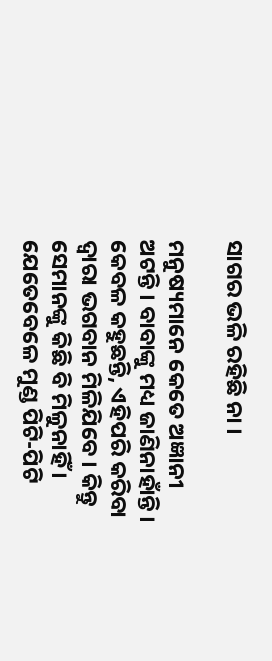ସାଗର ଭଳି ରହିଛି ନା ।

ମନୁଷ୍ୟମାନେ କେତେ ଅଜ୍ଞାନୀ ଅଟନ୍ତି । ବାବାଙ୍କୁ ମଧ୍ୟ ଜାଣିନାହାଁନ୍ତି । କେବଳ କହୁଛନ୍ତି, ଏହିପରି କରିବା ଦ୍ୱାରା ଭଗବାନ ମିଳିଯିବେ । କିନ୍ତୁ ସେମାନଙ୍କୁ କିଛି ବି ମିଳୁନାହିଁ । ଯେତେବେଳେ ମୁଣ୍ଡ ପିଟି-ପିଟି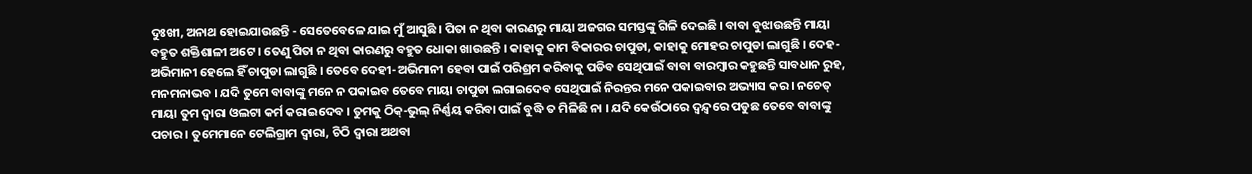ଦୁଃଖୀ, ଅନାଥ ହୋଇଯାଉଛନ୍ତି - ସେତେବେଳେ ଯାଇ ମୁଁ ଆସୁଛି । ପିତା ନ ଥିବା କାରଣରୁ ମାୟା ଅଜଗର ସମସ୍ତଙ୍କୁ ଗିଳି ଦେଇଛି । ବାବା ବୁଝାଉଛନ୍ତି ମାୟା ବହୁତ ଶକ୍ତିଶାଳୀ ଅଟେ । ତେଣୁ ପିତା ନ ଥିବା କାରଣରୁ ବହୁତ ଧୋକା ଖାଉଛନ୍ତି । କାହାକୁ କାମ ବିକାରର ଚାପୁଡା, କାହାକୁ ମୋହର ଚାପୁଡା ଲାଗୁଛି । ଦେହ-ଅଭିମାନୀ ହେଲେ ହିଁ ଚାପୁଡା ଲାଗୁଛି । ତେବେ ଦେହୀ-ଅଭିମାନୀ ହେବା ପାଇଁ ପରିଶ୍ରମ କରିବାକୁ ପଡିବ ସେଥିପାଇଁ ବାବା ବାରମ୍ବାର କହୁଛନ୍ତି ସାବଧାନ ରୁହ, ମନମନାଭବ । ଯଦି ତୁମେ ବାବାଙ୍କୁ ମନେ ନ ପକାଇବ ତେବେ ମାୟା ଚାପୁଡା ଲଗାଇଦେବ ସେଥିପାଇଁ ନିରନ୍ତର ମନେ ପକାଇବାର ଅଭ୍ୟାସ କର । ନଚେତ୍ ମାୟା ତୁମ ଦ୍ୱାରା ଓଲଟା କର୍ମ କରାଇଦେବ । ତୁମକୁ ଠିକ୍‌-ଭୁଲ୍ ନିର୍ଣ୍ଣୟ କରିବା ପାଇଁ ବୁଦ୍ଧି ତ ମିଳିଛି ନା । ଯଦି କେଉଁଠାରେ ଦ୍ୱନ୍ଦ୍ୱରେ ପଡୁଛ ତେବେ ବାବାଙ୍କୁ ପଚାର । ତୁମେମାନେ ଟେଲିଗ୍ରାମ ଦ୍ୱାରା, ଚିଠି ଦ୍ୱାରା ଅଥବା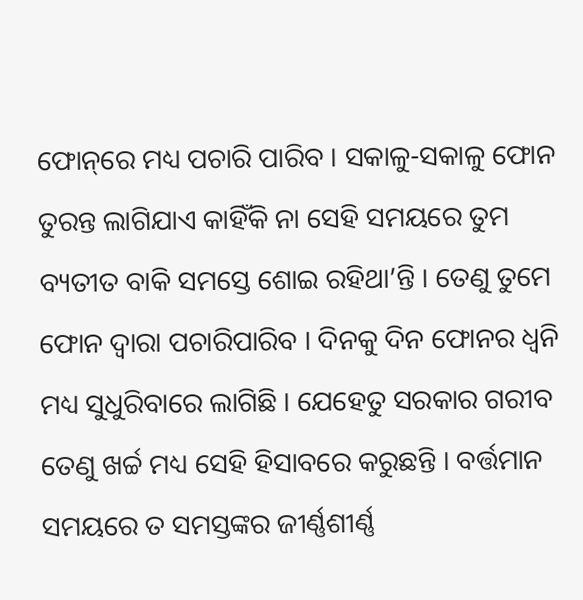ଫୋନ୍‌ରେ ମଧ୍ୟ ପଚାରି ପାରିବ । ସକାଳୁ-ସକାଳୁ ଫୋନ ତୁରନ୍ତ ଲାଗିଯାଏ କାହିଁକି ନା ସେହି ସମୟରେ ତୁମ ବ୍ୟତୀତ ବାକି ସମସ୍ତେ ଶୋଇ ରହିଥା’ନ୍ତି । ତେଣୁ ତୁମେ ଫୋନ ଦ୍ୱାରା ପଚାରିପାରିବ । ଦିନକୁ ଦିନ ଫୋନର ଧ୍ୱନି ମଧ୍ୟ ସୁଧୁରିବାରେ ଲାଗିଛି । ଯେହେତୁ ସରକାର ଗରୀବ ତେଣୁ ଖର୍ଚ୍ଚ ମଧ୍ୟ ସେହି ହିସାବରେ କରୁଛନ୍ତି । ବର୍ତ୍ତମାନ ସମୟରେ ତ ସମସ୍ତଙ୍କର ଜୀର୍ଣ୍ଣଶୀର୍ଣ୍ଣ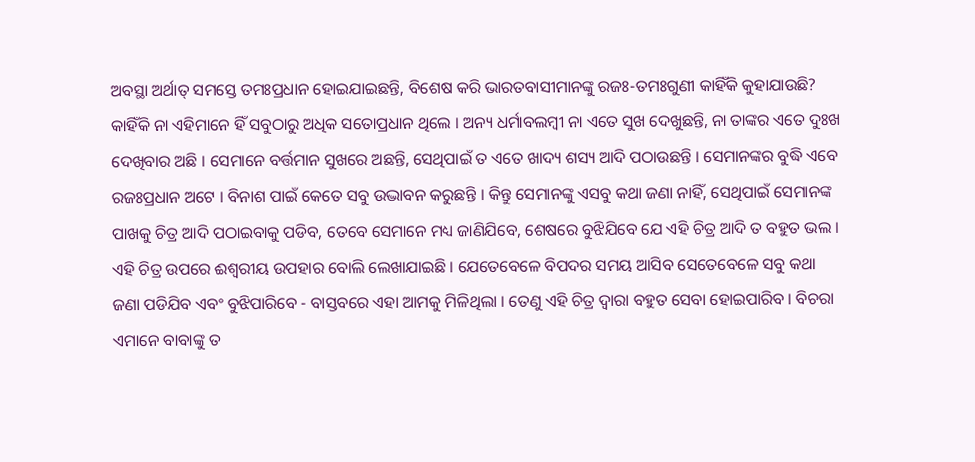ଅବସ୍ଥା ଅର୍ଥାତ୍ ସମସ୍ତେ ତମଃପ୍ରଧାନ ହୋଇଯାଇଛନ୍ତି, ବିଶେଷ କରି ଭାରତବାସୀମାନଙ୍କୁ ରଜଃ-ତମଃଗୁଣୀ କାହିଁକି କୁହାଯାଉଛି? କାହିଁକି ନା ଏହିମାନେ ହିଁ ସବୁଠାରୁ ଅଧିକ ସତୋପ୍ରଧାନ ଥିଲେ । ଅନ୍ୟ ଧର୍ମାବଲମ୍ବୀ ନା ଏତେ ସୁଖ ଦେଖୁଛନ୍ତି, ନା ତାଙ୍କର ଏତେ ଦୁଃଖ ଦେଖିବାର ଅଛି । ସେମାନେ ବର୍ତ୍ତମାନ ସୁଖରେ ଅଛନ୍ତି, ସେଥିପାଇଁ ତ ଏତେ ଖାଦ୍ୟ ଶସ୍ୟ ଆଦି ପଠାଉଛନ୍ତି । ସେମାନଙ୍କର ବୁଦ୍ଧି ଏବେ ରଜଃପ୍ରଧାନ ଅଟେ । ବିନାଶ ପାଇଁ କେତେ ସବୁ ଉଦ୍ଭାବନ କରୁଛନ୍ତି । କିନ୍ତୁ ସେମାନଙ୍କୁ ଏସବୁ କଥା ଜଣା ନାହିଁ, ସେଥିପାଇଁ ସେମାନଙ୍କ ପାଖକୁ ଚିତ୍ର ଆଦି ପଠାଇବାକୁ ପଡିବ, ତେବେ ସେମାନେ ମଧ୍ୟ ଜାଣିଯିବେ, ଶେଷରେ ବୁଝିଯିବେ ଯେ ଏହି ଚିତ୍ର ଆଦି ତ ବହୁତ ଭଲ । ଏହି ଚିତ୍ର ଉପରେ ଈଶ୍ୱରୀୟ ଉପହାର ବୋଲି ଲେଖାଯାଇଛି । ଯେତେବେଳେ ବିପଦର ସମୟ ଆସିବ ସେତେବେଳେ ସବୁ କଥା ଜଣା ପଡିଯିବ ଏବଂ ବୁଝିପାରିବେ - ବାସ୍ତବରେ ଏହା ଆମକୁ ମିଳିଥିଲା । ତେଣୁ ଏହି ଚିତ୍ର ଦ୍ୱାରା ବହୁତ ସେବା ହୋଇପାରିବ । ବିଚରା ଏମାନେ ବାବାଙ୍କୁ ତ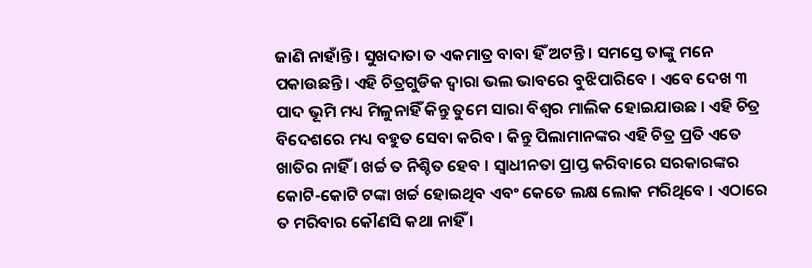ଜାଣି ନାହାଁନ୍ତି । ସୁଖଦାତା ତ ଏକମାତ୍ର ବାବା ହିଁ ଅଟନ୍ତି । ସମସ୍ତେ ତାଙ୍କୁ ମନେ ପକାଉଛନ୍ତି । ଏହି ଚିତ୍ରଗୁଡିକ ଦ୍ୱାରା ଭଲ ଭାବରେ ବୁଝିପାରିବେ । ଏବେ ଦେଖ ୩ ପାଦ ଭୂମି ମଧ୍ୟ ମିଳୁନାହିଁ କିନ୍ତୁ ତୁମେ ସାରା ବିଶ୍ୱର ମାଲିକ ହୋଇଯାଉଛ । ଏହି ଚିତ୍ର ବିଦେଶରେ ମଧ୍ୟ ବହୁତ ସେବା କରିବ । କିନ୍ତୁ ପିଲାମାନଙ୍କର ଏହି ଚିତ୍ର ପ୍ରତି ଏତେ ଖାତିର ନାହିଁ । ଖର୍ଚ୍ଚ ତ ନିଶ୍ଚିତ ହେବ । ସ୍ୱାଧୀନତା ପ୍ରାପ୍ତ କରିବାରେ ସରକାରଙ୍କର କୋଟି-କୋଟି ଟଙ୍କା ଖର୍ଚ୍ଚ ହୋଇଥିବ ଏବଂ କେତେ ଲକ୍ଷ ଲୋକ ମରିଥିବେ । ଏଠାରେ ତ ମରିବାର କୌଣସି କଥା ନାହିଁ ।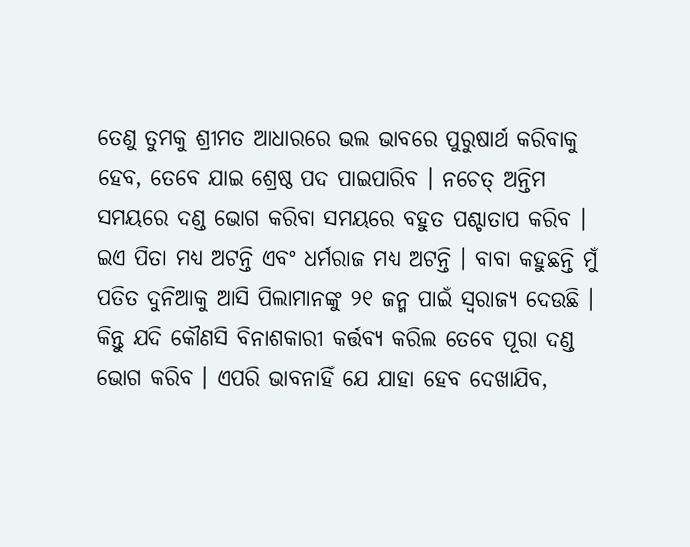ତେଣୁ ତୁମକୁ ଶ୍ରୀମତ ଆଧାରରେ ଭଲ ଭାବରେ ପୁରୁଷାର୍ଥ କରିବାକୁ ହେବ, ତେବେ ଯାଇ ଶ୍ରେଷ୍ଠ ପଦ ପାଇପାରିବ । ନଚେତ୍ ଅନ୍ତିମ ସମୟରେ ଦଣ୍ଡ ଭୋଗ କରିବା ସମୟରେ ବହୁତ ପଶ୍ଚାତାପ କରିବ । ଇଏ ପିତା ମଧ୍ୟ ଅଟନ୍ତି ଏବଂ ଧର୍ମରାଜ ମଧ୍ୟ ଅଟନ୍ତି । ବାବା କହୁଛନ୍ତି ମୁଁ ପତିତ ଦୁନିଆକୁ ଆସି ପିଲାମାନଙ୍କୁ ୨୧ ଜନ୍ମ ପାଇଁ ସ୍ୱରାଜ୍ୟ ଦେଉଛି । କିନ୍ତୁ ଯଦି କୌଣସି ବିନାଶକାରୀ କର୍ତ୍ତବ୍ୟ କରିଲ ତେବେ ପୂରା ଦଣ୍ଡ ଭୋଗ କରିବ । ଏପରି ଭାବନାହିଁ ଯେ ଯାହା ହେବ ଦେଖାଯିବ,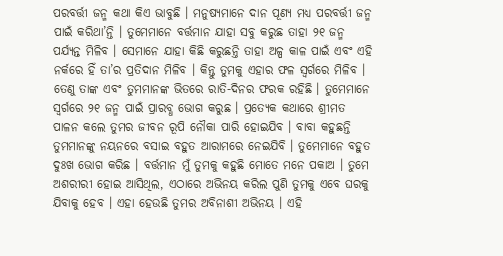ପରବର୍ତ୍ତୀ ଜନ୍ମ କଥା କିଏ ଭାବୁଛି । ମନୁଷ୍ୟମାନେ ଦାନ ପୂଣ୍ୟ ମଧ୍ୟ ପରବର୍ତ୍ତୀ ଜନ୍ମ ପାଇଁ କରିଥା’ନ୍ତି । ତୁମେମାନେ ବର୍ତ୍ତମାନ ଯାହା ସବୁ କରୁଛ ତାହା ୨୧ ଜନ୍ମ ପର୍ଯ୍ୟନ୍ତ ମିଳିବ । ସେମାନେ ଯାହା କିଛି କରୁଛନ୍ତି ତାହା ଅଳ୍ପ କାଳ ପାଇଁ ଏବଂ ଏହି ନର୍କରେ ହିଁ ତା’ର ପ୍ରତିଦାନ ମିଳିବ । କିନ୍ତୁ ତୁମକୁ ଏହାର ଫଳ ସ୍ୱର୍ଗରେ ମିଳିବ । ତେଣୁ ତାଙ୍କ ଏବଂ ତୁମମାନଙ୍କ ଭିତରେ ରାତି-ଦିନର ଫରକ ରହିଛି । ତୁମେମାନେ ସ୍ୱର୍ଗରେ ୨୧ ଜନ୍ମ ପାଇଁ ପ୍ରାରବ୍ଧ ଭୋଗ କରୁଛ । ପ୍ରତ୍ୟେକ କଥାରେ ଶ୍ରୀମତ ପାଳନ କଲେ ତୁମର ଜୀବନ ରୂପି ନୌକା ପାରି ହୋଇଯିବ । ବାବା କହୁଛନ୍ତି ତୁମମାନଙ୍କୁ ନୟନରେ ବସାଇ ବହୁତ ଆରାମରେ ନେଇଯିବି । ତୁମେମାନେ ବହୁତ ଦୁଃଖ ଭୋଗ କରିଛ । ବର୍ତ୍ତମାନ ମୁଁ ତୁମକୁ କହୁଛି ମୋତେ ମନେ ପକାଅ । ତୁମେ ଅଶରୀରୀ ହୋଇ ଆସିଥିଲ, ଏଠାରେ ଅଭିନୟ କରିଲ ପୁଣି ତୁମକୁ ଏବେ ଘରକୁ ଯିବାକୁ ହେବ । ଏହା ହେଉଛି ତୁମର ଅବିନାଶୀ ଅଭିନୟ । ଏହି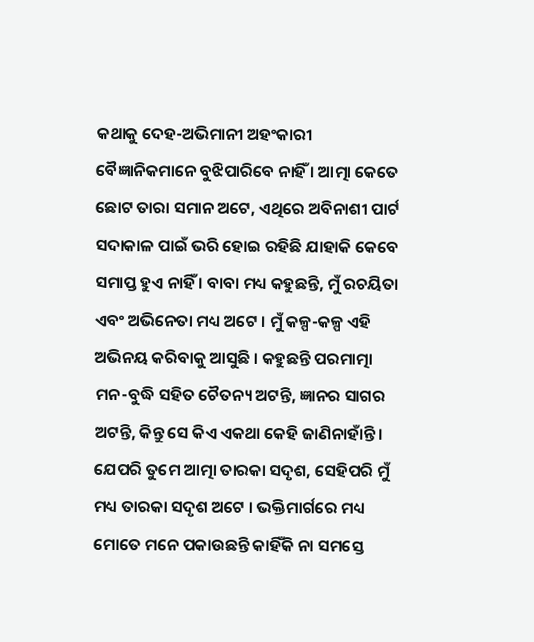କଥାକୁ ଦେହ-ଅଭିମାନୀ ଅହଂକାରୀ ବୈଜ୍ଞାନିକମାନେ ବୁଝିପାରିବେ ନାହିଁ । ଆତ୍ମା କେତେ ଛୋଟ ତାରା ସମାନ ଅଟେ, ଏଥିରେ ଅବିନାଶୀ ପାର୍ଟ ସଦାକାଳ ପାଇଁ ଭରି ହୋଇ ରହିଛି ଯାହାକି କେବେ ସମାପ୍ତ ହୁଏ ନାହିଁ । ବାବା ମଧ୍ୟ କହୁଛନ୍ତି, ମୁଁ ରଚୟିତା ଏବଂ ଅଭିନେତା ମଧ୍ୟ ଅଟେ । ମୁଁ କଳ୍ପ-କଳ୍ପ ଏହି ଅଭିନୟ କରିବାକୁ ଆସୁଛି । କହୁଛନ୍ତି ପରମାତ୍ମା ମନ-ବୁଦ୍ଧି ସହିତ ଚୈତନ୍ୟ ଅଟନ୍ତି, ଜ୍ଞାନର ସାଗର ଅଟନ୍ତି, କିନ୍ତୁ ସେ କିଏ ଏକଥା କେହି ଜାଣିନାହାଁନ୍ତି । ଯେପରି ତୁମେ ଆତ୍ମା ତାରକା ସଦୃଶ, ସେହିପରି ମୁଁ ମଧ୍ୟ ତାରକା ସଦୃଶ ଅଟେ । ଭକ୍ତିମାର୍ଗରେ ମଧ୍ୟ ମୋତେ ମନେ ପକାଉଛନ୍ତି କାହିଁକି ନା ସମସ୍ତେ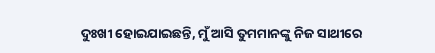ଦୁଃଖୀ ହୋଇଯାଇଛନ୍ତି, ମୁଁ ଆସି ତୁମମାନଙ୍କୁ ନିଜ ସାଥୀରେ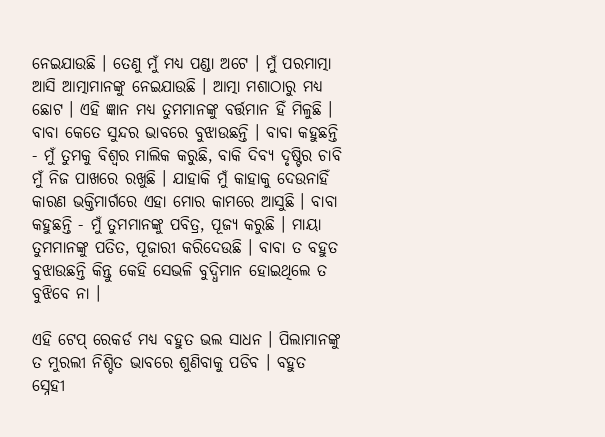ନେଇଯାଉଛି । ତେଣୁ ମୁଁ ମଧ୍ୟ ପଣ୍ଡା ଅଟେ । ମୁଁ ପରମାତ୍ମା ଆସି ଆତ୍ମାମାନଙ୍କୁ ନେଇଯାଉଛି । ଆତ୍ମା ମଶାଠାରୁ ମଧ୍ୟ ଛୋଟ । ଏହି ଜ୍ଞାନ ମଧ୍ୟ ତୁମମାନଙ୍କୁ ବର୍ତ୍ତମାନ ହିଁ ମିଳୁଛି । ବାବା କେତେ ସୁନ୍ଦର ଭାବରେ ବୁଝାଉଛନ୍ତି । ବାବା କହୁଛନ୍ତି - ମୁଁ ତୁମକୁ ବିଶ୍ୱର ମାଲିକ କରୁଛି, ବାକି ଦିବ୍ୟ ଦୃଷ୍ଟିର ଚାବି ମୁଁ ନିଜ ପାଖରେ ରଖୁଛି । ଯାହାକି ମୁଁ କାହାକୁ ଦେଉନାହିଁ କାରଣ ଭକ୍ତିମାର୍ଗରେ ଏହା ମୋର କାମରେ ଆସୁଛି । ବାବା କହୁଛନ୍ତି - ମୁଁ ତୁମମାନଙ୍କୁ ପବିତ୍ର, ପୂଜ୍ୟ କରୁଛି । ମାୟା ତୁମମାନଙ୍କୁ ପତିତ, ପୂଜାରୀ କରିଦେଉଛି । ବାବା ତ ବହୁତ ବୁଝାଉଛନ୍ତି କିନ୍ତୁ କେହି ସେଭଳି ବୁଦ୍ଧିମାନ ହୋଇଥିଲେ ତ ବୁଝିବେ ନା ।

ଏହି ଟେପ୍ ରେକର୍ଡ ମଧ୍ୟ ବହୁତ ଭଲ ସାଧନ । ପିଲାମାନଙ୍କୁ ତ ମୁରଲୀ ନିଶ୍ଚିତ ଭାବରେ ଶୁଣିବାକୁ ପଡିବ । ବହୁତ ସ୍ନେହୀ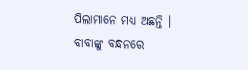ପିଲାମାନେ ମଧ୍ୟ ଅଛନ୍ତି । ବାବାଙ୍କୁ ବନ୍ଧନରେ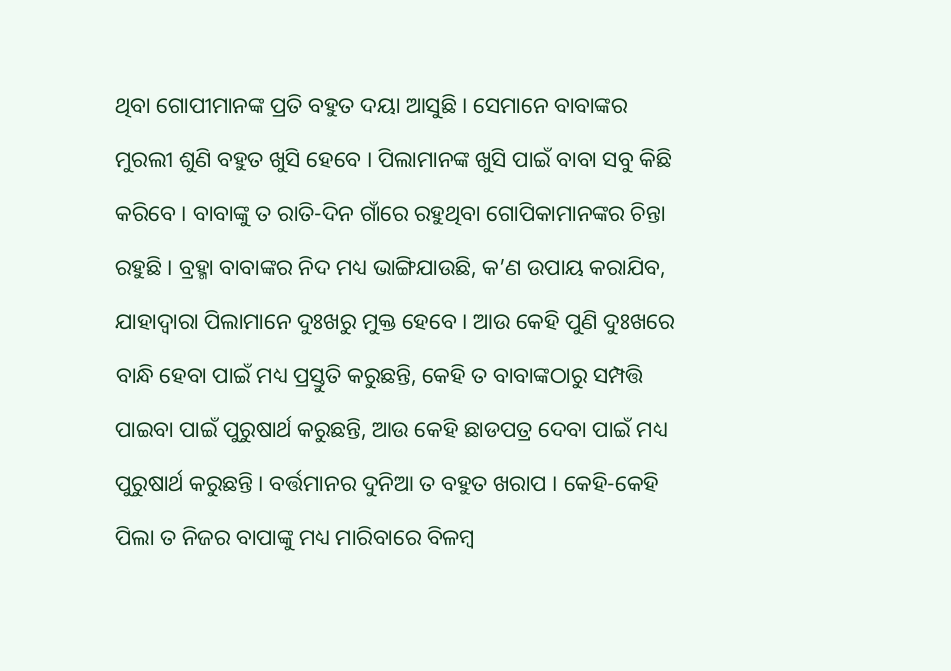ଥିବା ଗୋପୀମାନଙ୍କ ପ୍ରତି ବହୁତ ଦୟା ଆସୁଛି । ସେମାନେ ବାବାଙ୍କର ମୁରଲୀ ଶୁଣି ବହୁତ ଖୁସି ହେବେ । ପିଲାମାନଙ୍କ ଖୁସି ପାଇଁ ବାବା ସବୁ କିଛି କରିବେ । ବାବାଙ୍କୁ ତ ରାତି-ଦିନ ଗାଁରେ ରହୁଥିବା ଗୋପିକାମାନଙ୍କର ଚିନ୍ତା ରହୁଛି । ବ୍ରହ୍ମା ବାବାଙ୍କର ନିଦ ମଧ୍ୟ ଭାଙ୍ଗିଯାଉଛି, କ’ଣ ଉପାୟ କରାଯିବ, ଯାହାଦ୍ୱାରା ପିଲାମାନେ ଦୁଃଖରୁ ମୁକ୍ତ ହେବେ । ଆଉ କେହି ପୁଣି ଦୁଃଖରେ ବାନ୍ଧି ହେବା ପାଇଁ ମଧ୍ୟ ପ୍ରସ୍ତୁତି କରୁଛନ୍ତି, କେହି ତ ବାବାଙ୍କଠାରୁ ସମ୍ପତ୍ତି ପାଇବା ପାଇଁ ପୁରୁଷାର୍ଥ କରୁଛନ୍ତି, ଆଉ କେହି ଛାଡପତ୍ର ଦେବା ପାଇଁ ମଧ୍ୟ ପୁରୁଷାର୍ଥ କରୁଛନ୍ତି । ବର୍ତ୍ତମାନର ଦୁନିଆ ତ ବହୁତ ଖରାପ । କେହି-କେହି ପିଲା ତ ନିଜର ବାପାଙ୍କୁ ମଧ୍ୟ ମାରିବାରେ ବିଳମ୍ବ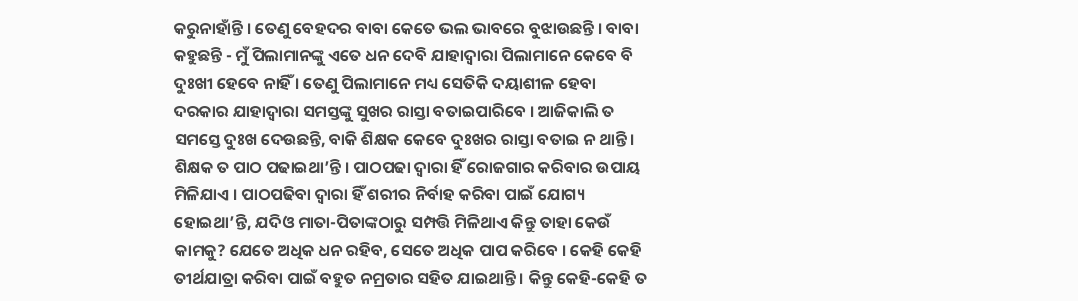କରୁନାହାଁନ୍ତି । ତେଣୁ ବେହଦର ବାବା କେତେ ଭଲ ଭାବରେ ବୁଝାଉଛନ୍ତି । ବାବା କହୁଛନ୍ତି - ମୁଁ ପିଲାମାନଙ୍କୁ ଏତେ ଧନ ଦେବି ଯାହାଦ୍ୱାରା ପିଲାମାନେ କେବେ ବି ଦୁଃଖୀ ହେବେ ନାହିଁ । ତେଣୁ ପିଲାମାନେ ମଧ୍ୟ ସେତିକି ଦୟାଶୀଳ ହେବା ଦରକାର ଯାହାଦ୍ୱାରା ସମସ୍ତଙ୍କୁ ସୁଖର ରାସ୍ତା ବତାଇପାରିବେ । ଆଜିକାଲି ତ ସମସ୍ତେ ଦୁଃଖ ଦେଉଛନ୍ତି, ବାକି ଶିକ୍ଷକ କେବେ ଦୁଃଖର ରାସ୍ତା ବତାଇ ନ ଥାନ୍ତି । ଶିକ୍ଷକ ତ ପାଠ ପଢାଇଥା’ନ୍ତି । ପାଠପଢା ଦ୍ୱାରା ହିଁ ରୋଜଗାର କରିବାର ଉପାୟ ମିଳିଯାଏ । ପାଠପଢିବା ଦ୍ୱାରା ହିଁ ଶରୀର ନିର୍ବାହ କରିବା ପାଇଁ ଯୋଗ୍ୟ ହୋଇଥା’ନ୍ତି, ଯଦିଓ ମାତା-ପିତାଙ୍କଠାରୁ ସମ୍ପତ୍ତି ମିଳିଥାଏ କିନ୍ତୁ ତାହା କେଉଁ କାମକୁ? ଯେତେ ଅଧିକ ଧନ ରହିବ, ସେତେ ଅଧିକ ପାପ କରିବେ । କେହି କେହି ତୀର୍ଥଯାତ୍ରା କରିବା ପାଇଁ ବହୁତ ନମ୍ରତାର ସହିତ ଯାଇଥାନ୍ତି । କିନ୍ତୁ କେହି-କେହି ତ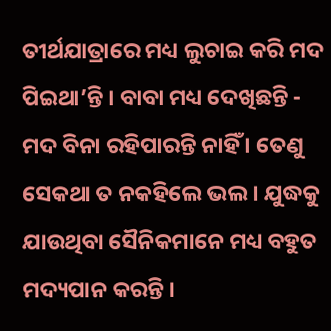ତୀର୍ଥଯାତ୍ରାରେ ମଧ୍ୟ ଲୁଚାଇ କରି ମଦ ପିଇଥା’ନ୍ତି । ବାବା ମଧ୍ୟ ଦେଖିଛନ୍ତି - ମଦ ବିନା ରହିପାରନ୍ତି ନାହିଁ । ତେଣୁ ସେକଥା ତ ନକହିଲେ ଭଲ । ଯୁଦ୍ଧକୁ ଯାଉଥିବା ସୈନିକମାନେ ମଧ୍ୟ ବହୁତ ମଦ୍ୟପାନ କରନ୍ତି ।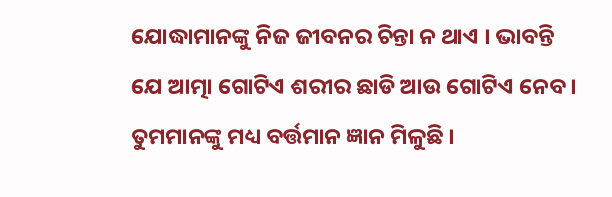ଯୋଦ୍ଧାମାନଙ୍କୁ ନିଜ ଜୀବନର ଚିନ୍ତା ନ ଥାଏ । ଭାବନ୍ତି ଯେ ଆତ୍ମା ଗୋଟିଏ ଶରୀର ଛାଡି ଆଉ ଗୋଟିଏ ନେବ । ତୁମମାନଙ୍କୁ ମଧ୍ୟ ବର୍ତ୍ତମାନ ଜ୍ଞାନ ମିଳୁଛି ।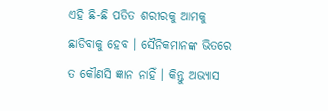ଏହି ଛି-ଛି ପତିତ ଶରୀରକୁ ଆମକୁ ଛାଡିବାକୁ ହେବ । ସୈନିକମାନଙ୍କ ଭିତରେ ତ କୌଣସି ଜ୍ଞାନ ନାହିଁ । କିନ୍ତୁ ଅଭ୍ୟାସ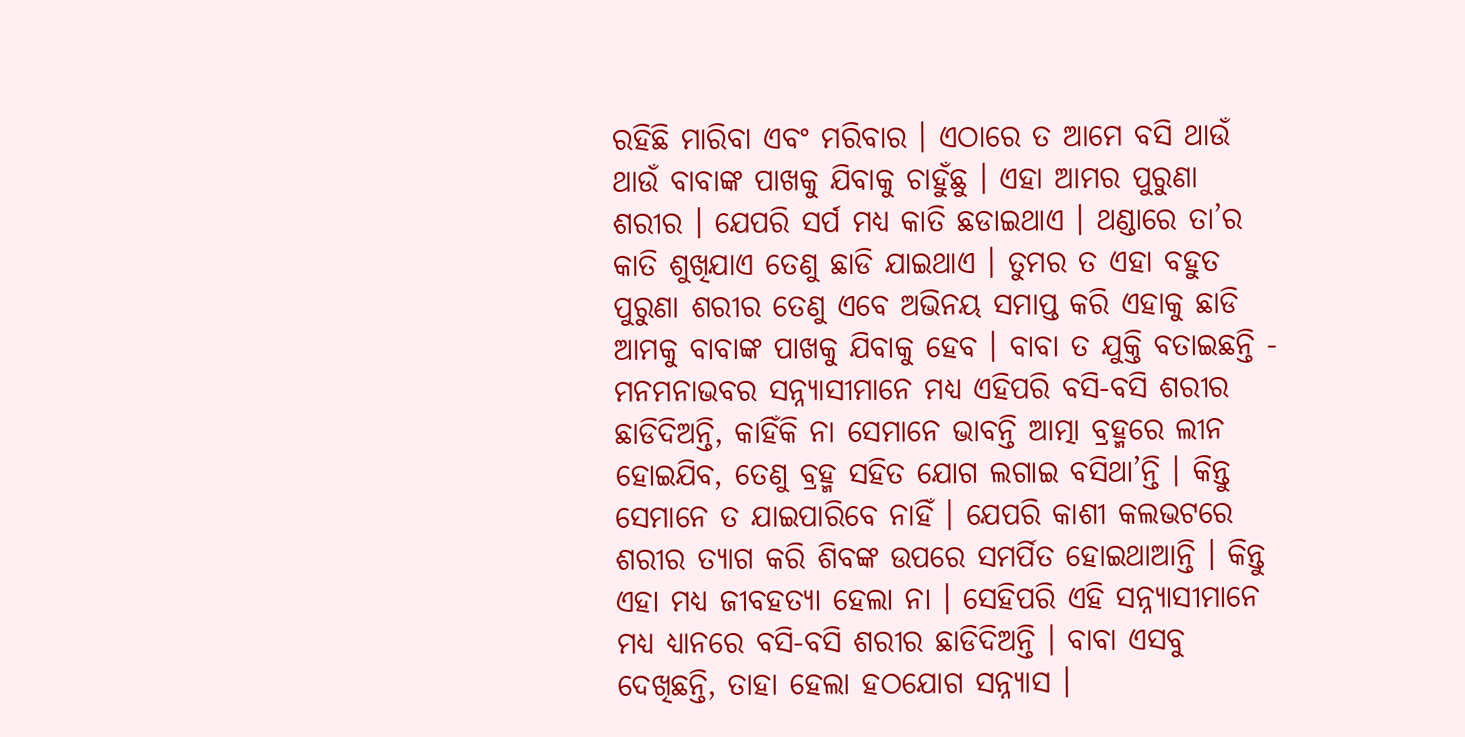ରହିଛି ମାରିବା ଏବଂ ମରିବାର । ଏଠାରେ ତ ଆମେ ବସି ଥାଉଁ ଥାଉଁ ବାବାଙ୍କ ପାଖକୁ ଯିବାକୁ ଚାହୁଁଛୁ । ଏହା ଆମର ପୁରୁଣା ଶରୀର । ଯେପରି ସର୍ପ ମଧ୍ୟ କାତି ଛଡାଇଥାଏ । ଥଣ୍ଡାରେ ତା’ର କାତି ଶୁଖିଯାଏ ତେଣୁ ଛାଡି ଯାଇଥାଏ । ତୁମର ତ ଏହା ବହୁତ ପୁରୁଣା ଶରୀର ତେଣୁ ଏବେ ଅଭିନୟ ସମାପ୍ତ କରି ଏହାକୁ ଛାଡି ଆମକୁ ବାବାଙ୍କ ପାଖକୁ ଯିବାକୁ ହେବ । ବାବା ତ ଯୁକ୍ତି ବତାଇଛନ୍ତି - ମନମନାଭବର ସନ୍ନ୍ୟାସୀମାନେ ମଧ୍ୟ ଏହିପରି ବସି-ବସି ଶରୀର ଛାଡିଦିଅନ୍ତି, କାହିଁକି ନା ସେମାନେ ଭାବନ୍ତି ଆତ୍ମା ବ୍ରହ୍ମରେ ଲୀନ ହୋଇଯିବ, ତେଣୁ ବ୍ରହ୍ମ ସହିତ ଯୋଗ ଲଗାଇ ବସିଥା’ନ୍ତି । କିନ୍ତୁ ସେମାନେ ତ ଯାଇପାରିବେ ନାହିଁ । ଯେପରି କାଶୀ କଲଭଟରେ ଶରୀର ତ୍ୟାଗ କରି ଶିବଙ୍କ ଉପରେ ସମର୍ପିତ ହୋଇଥାଆନ୍ତି । କିନ୍ତୁ ଏହା ମଧ୍ୟ ଜୀବହତ୍ୟା ହେଲା ନା । ସେହିପରି ଏହି ସନ୍ନ୍ୟାସୀମାନେ ମଧ୍ୟ ଧ୍ୟାନରେ ବସି-ବସି ଶରୀର ଛାଡିଦିଅନ୍ତି । ବାବା ଏସବୁ ଦେଖିଛନ୍ତି, ତାହା ହେଲା ହଠଯୋଗ ସନ୍ନ୍ୟାସ ।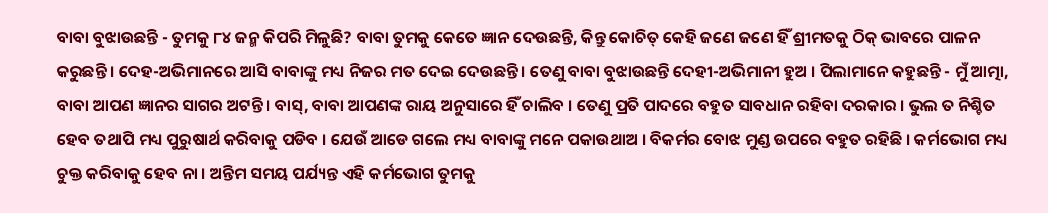ବାବା ବୁଝାଉଛନ୍ତି - ତୁମକୁ ୮୪ ଜନ୍ମ କିପରି ମିଳୁଛି? ବାବା ତୁମକୁ କେତେ ଜ୍ଞାନ ଦେଉଛନ୍ତି, କିନ୍ତୁ କୋଚିତ୍ କେହି ଜଣେ ଜଣେ ହିଁ ଶ୍ରୀମତକୁ ଠିକ୍ ଭାବରେ ପାଳନ କରୁଛନ୍ତି । ଦେହ-ଅଭିମାନରେ ଆସି ବାବାଙ୍କୁ ମଧ୍ୟ ନିଜର ମତ ଦେଇ ଦେଉଛନ୍ତି । ତେଣୁ ବାବା ବୁଝାଉଛନ୍ତି ଦେହୀ-ଅଭିମାନୀ ହୁଅ । ପିଲାମାନେ କହୁଛନ୍ତି - ମୁଁ ଆତ୍ମା, ବାବା ଆପଣ ଜ୍ଞାନର ସାଗର ଅଟନ୍ତି । ବାସ୍‌, ବାବା ଆପଣଙ୍କ ରାୟ ଅନୁସାରେ ହିଁ ଚାଲିବ । ତେଣୁ ପ୍ରତି ପାଦରେ ବହୁତ ସାବଧାନ ରହିବା ଦରକାର । ଭୁଲ ତ ନିଶ୍ଚିତ ହେବ ତଥାପି ମଧ୍ୟ ପୁରୁଷାର୍ଥ କରିବାକୁ ପଡିବ । ଯେଉଁ ଆଡେ ଗଲେ ମଧ୍ୟ ବାବାଙ୍କୁ ମନେ ପକାଉଥାଅ । ବିକର୍ମର ବୋଝ ମୁଣ୍ଡ ଉପରେ ବହୁତ ରହିଛି । କର୍ମଭୋଗ ମଧ୍ୟ ଚୁକ୍ତ କରିବାକୁ ହେବ ନା । ଅନ୍ତିମ ସମୟ ପର୍ଯ୍ୟନ୍ତ ଏହି କର୍ମଭୋଗ ତୁମକୁ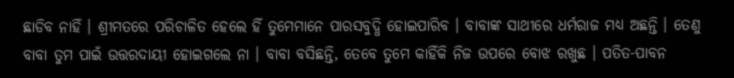ଛାଡିବ ନାହିଁ । ଶ୍ରୀମତରେ ପରିଚାଳିତ ହେଲେ ହିଁ ତୁମେମାନେ ପାରସବୁଦ୍ଧି ହୋଇପାରିବ । ବାବାଙ୍କ ସାଥୀରେ ଧର୍ମରାଜ ମଧ୍ୟ ଅଛନ୍ତି । ତେଣୁ ବାବା ତୁମ ପାଇଁ ଉତ୍ତରଦାୟୀ ହୋଇଗଲେ ନା । ବାବା ବସିଛନ୍ତି, ତେବେ ତୁମେ କାହିଁକି ନିଜ ଉପରେ ବୋଝ ରଖୁଛ । ପତିତ-ପାବନ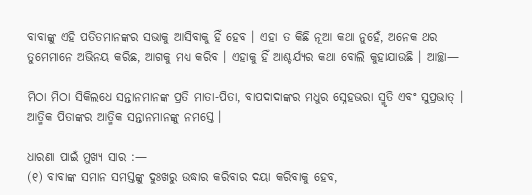ବାବାଙ୍କୁ ଏହି ପତିତମାନଙ୍କର ସଭାକୁ ଆସିବାକୁ ହିଁ ହେବ । ଏହା ତ କିଛି ନୂଆ କଥା ନୁହେଁ, ଅନେକ ଥର ତୁମେମାନେ ଅଭିନୟ କରିଛ, ଆଗକୁ ମଧ୍ୟ କରିବ । ଏହାକୁ ହିଁ ଆଶ୍ଚର୍ଯ୍ୟର କଥା ବୋଲି କୁହାଯାଉଛି । ଆଚ୍ଛା—

ମିଠା ମିଠା ସିକିଲଧେ ସନ୍ତାନମାନଙ୍କ ପ୍ରତି ମାତା-ପିତା, ବାପଦାଦାଙ୍କର ମଧୁର ସ୍ନେହଭରା ସ୍ମୃତି ଏବଂ ସୁପ୍ରଭାତ୍ । ଆତ୍ମିକ ପିତାଙ୍କର ଆତ୍ମିକ ସନ୍ତାନମାନଙ୍କୁ ନମସ୍ତେ ।

ଧାରଣା ପାଇଁ ମୁଖ୍ୟ ସାର :—
(୧) ବାବାଙ୍କ ସମାନ ସମସ୍ତଙ୍କୁ ଦୁଃଖରୁ ଉଦ୍ଧାର କରିବାର ଦୟା କରିବାକୁ ହେବ,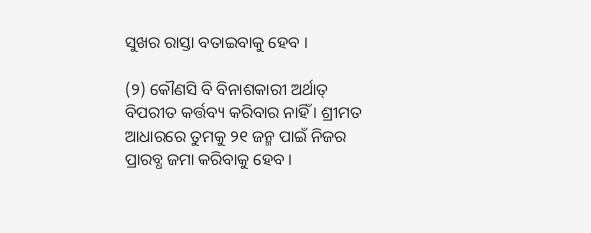ସୁଖର ରାସ୍ତା ବତାଇବାକୁ ହେବ ।

(୨) କୌଣସି ବି ବିନାଶକାରୀ ଅର୍ଥାତ୍ ବିପରୀତ କର୍ତ୍ତବ୍ୟ କରିବାର ନାହିଁ । ଶ୍ରୀମତ ଆଧାରରେ ତୁମକୁ ୨୧ ଜନ୍ମ ପାଇଁ ନିଜର ପ୍ରାରବ୍ଧ ଜମା କରିବାକୁ ହେବ ।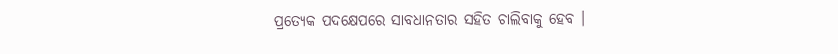ପ୍ରତ୍ୟେକ ପଦକ୍ଷେପରେ ସାବଧାନତାର ସହିତ ଚାଲିବାକୁ ହେବ ।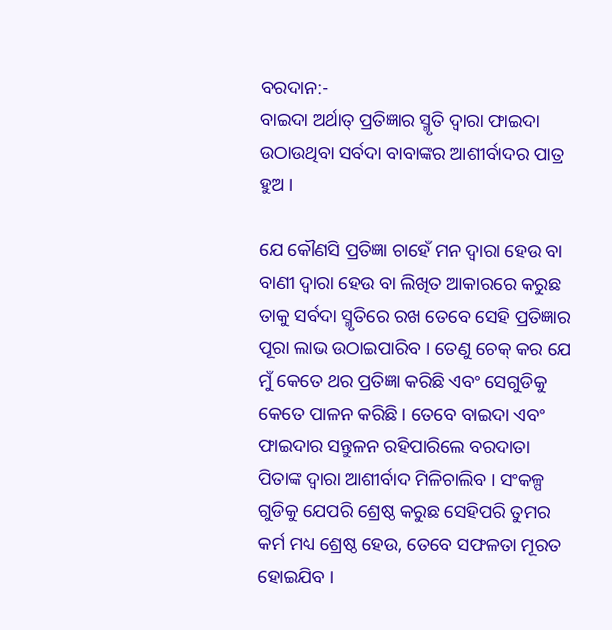ବରଦାନ:-
ବାଇଦା ଅର୍ଥାତ୍ ପ୍ରତିଜ୍ଞାର ସ୍ମୃତି ଦ୍ୱାରା ଫାଇଦା ଉଠାଉଥିବା ସର୍ବଦା ବାବାଙ୍କର ଆଶୀର୍ବାଦର ପାତ୍ର ହୁଅ ।

ଯେ କୌଣସି ପ୍ରତିଜ୍ଞା ଚାହେଁ ମନ ଦ୍ୱାରା ହେଉ ବା ବାଣୀ ଦ୍ୱାରା ହେଉ ବା ଲିଖିତ ଆକାରରେ କରୁଛ ତାକୁ ସର୍ବଦା ସ୍ମୃତିରେ ରଖ ତେବେ ସେହି ପ୍ରତିଜ୍ଞାର ପୂରା ଲାଭ ଉଠାଇପାରିବ । ତେଣୁ ଚେକ୍ କର ଯେ ମୁଁ କେତେ ଥର ପ୍ରତିଜ୍ଞା କରିଛି ଏବଂ ସେଗୁଡିକୁ କେତେ ପାଳନ କରିଛି । ତେବେ ବାଇଦା ଏବଂ ଫାଇଦାର ସନ୍ତୁଳନ ରହିପାରିଲେ ବରଦାତା ପିତାଙ୍କ ଦ୍ୱାରା ଆଶୀର୍ବାଦ ମିଳିଚାଲିବ । ସଂକଳ୍ପ ଗୁଡିକୁ ଯେପରି ଶ୍ରେଷ୍ଠ କରୁଛ ସେହିପରି ତୁମର କର୍ମ ମଧ୍ୟ ଶ୍ରେଷ୍ଠ ହେଉ, ତେବେ ସଫଳତା ମୂରତ ହୋଇଯିବ ।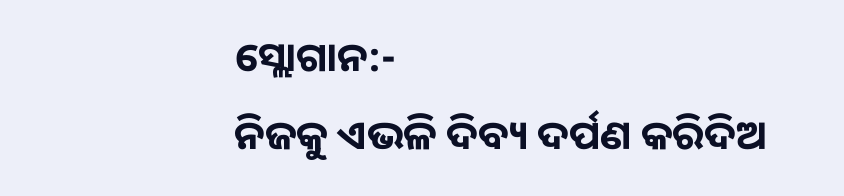ସ୍ଲୋଗାନ:-
ନିଜକୁ ଏଭଳି ଦିବ୍ୟ ଦର୍ପଣ କରିଦିଅ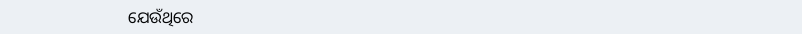ଯେଉଁଥିରେ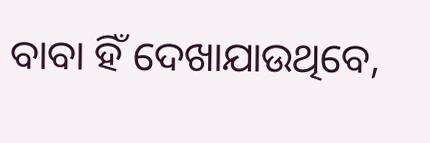ବାବା ହିଁ ଦେଖାଯାଉଥିବେ,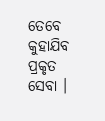ତେବେ କୁହାଯିବ ପ୍ରକୃତ ସେବା ।